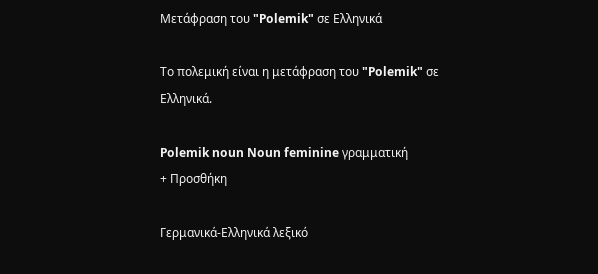Μετάφραση του "Polemik" σε Ελληνικά

Το πολεμική είναι η μετάφραση του "Polemik" σε Ελληνικά.

Polemik noun Noun feminine γραμματική
+ Προσθήκη

Γερμανικά-Ελληνικά λεξικό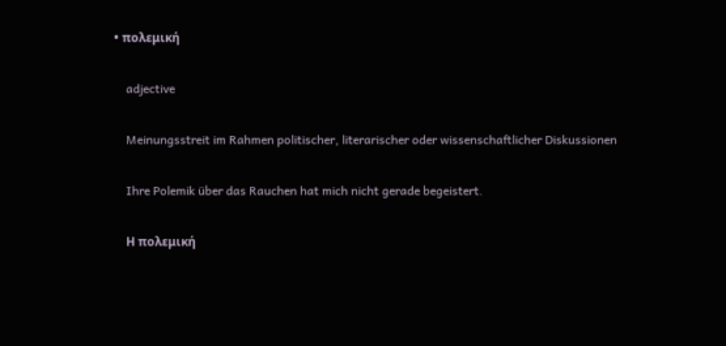• πολεμική

    adjective

    Meinungsstreit im Rahmen politischer, literarischer oder wissenschaftlicher Diskussionen

    Ihre Polemik über das Rauchen hat mich nicht gerade begeistert.

    Η πολεμική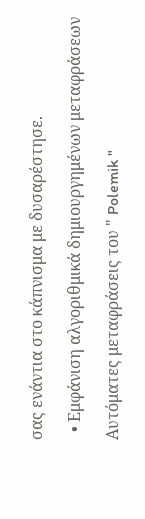σας ενάντια στο κάπνισμα με δυσαρέστησε.

  • Εμφάνιση αλγοριθμικά δημιουργημένων μεταφράσεων

Αυτόματες μεταφράσεις του " Polemik "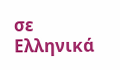σε Ελληνικά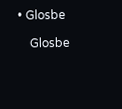• Glosbe

    Glosbe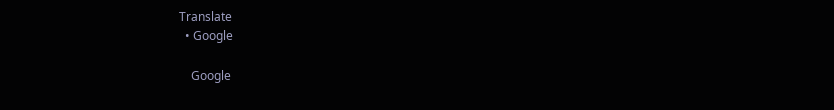Translate
  • Google

    Google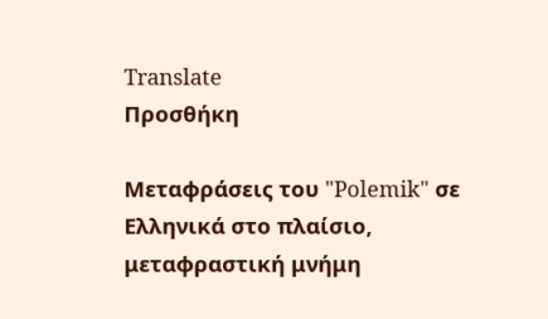Translate
Προσθήκη

Μεταφράσεις του "Polemik" σε Ελληνικά στο πλαίσιο, μεταφραστική μνήμη